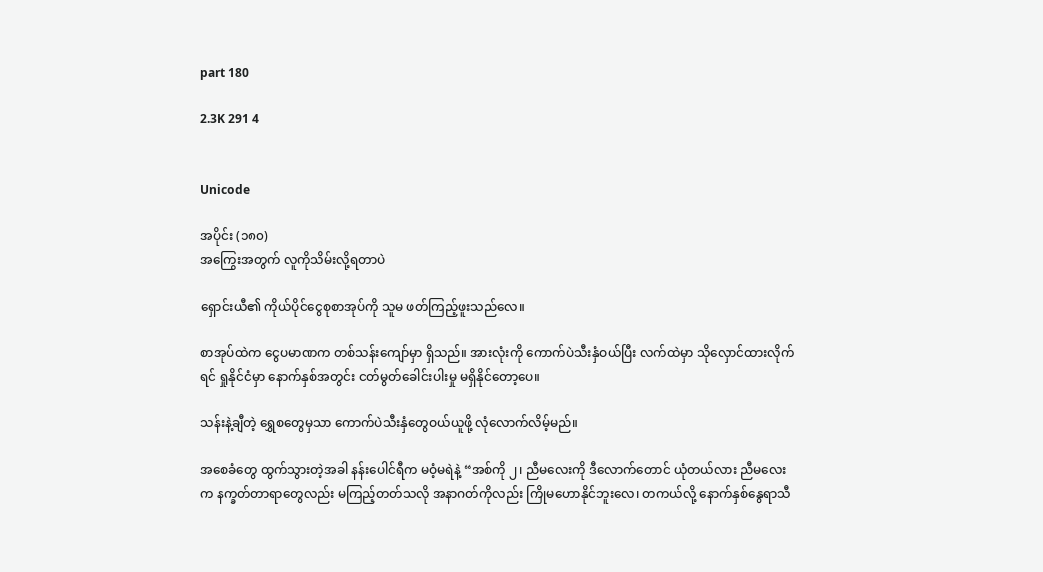part 180

2.3K 291 4


Unicode

အပိုင်း (၁၈၀)
အကြွေးအတွက် လူကိုသိမ်းလို့ရတာပဲ

ရှောင်းယီ၏ ကိုယ်ပိုင်ငွေစုစာအုပ်ကို သူမ ဖတ်ကြည့်ဖူးသည်လေ။

စာအုပ်ထဲက ငွေပမာဏက တစ်သန်းကျော်မှာ ရှိသည်။ အားလုံးကို ကောက်ပဲသီးနှံဝယ်ပြီး လက်ထဲမှာ သိုလှောင်ထားလိုက်ရင် ရှုနိုင်ငံမှာ နောက်နှစ်အတွင်း ငတ်မွတ်ခေါင်းပါးမှု မရှိနိုင်တော့ပေ။

သန်းနဲ့ချီတဲ့ ရွှေစတွေမှသာ ကောက်ပဲသီးနှံတွေဝယ်ယူဖို့ လုံလောက်လိမ့်မည်။

အစေခံတွေ ထွက်သွားတဲ့အခါ နန်းပေါင်ရီက မဝံ့မရဲနဲ့ “အစ်ကို ၂၊ ညီမလေးကို ဒီလောက်တောင် ယုံတယ်လား ညီမလေးက နက္ခတ်တာရာတွေလည်း မကြည့်တတ်သလို အနာဂတ်ကိုလည်း ကြိုမဟောနိုင်ဘူးလေ၊ တကယ်လို့ နောက်နှစ်နွေရာသီ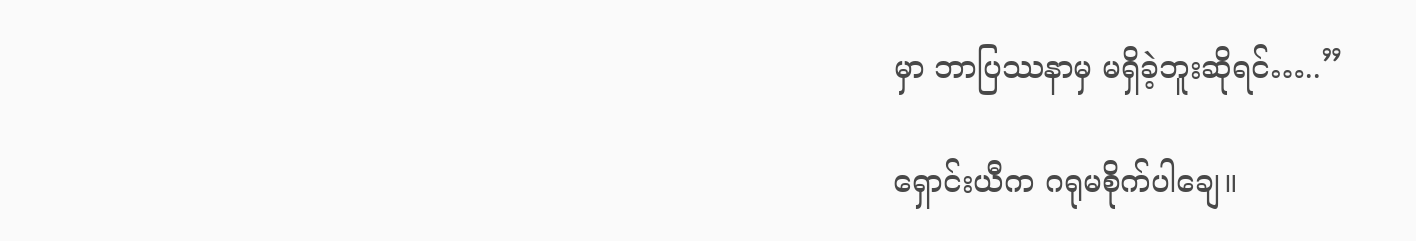မှာ ဘာပြဿနာမှ မရှိခဲ့ဘူးဆိုရင်…..”

ရှောင်းယီက ဂရုမစိုက်ပါချေ။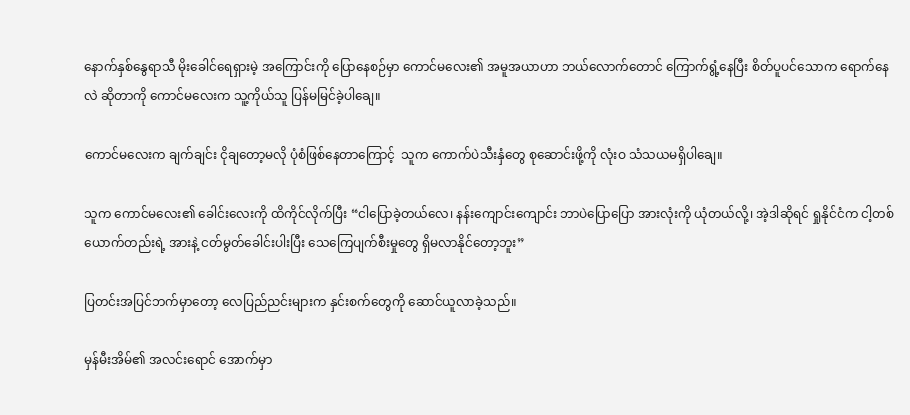နောက်နှစ်နွေရာသီ မိုးခေါင်ရေရှားမဲ့ အကြောင်းကို ပြောနေစဉ်မှာ ကောင်မလေး၏ အမူအယာဟာ ဘယ်လောက်တောင် ကြောက်ရွံ့နေပြီး စိတ်ပူပင်သောက ရောက်နေလဲ ဆိုတာကို ကောင်မလေးက သူ့ကိုယ်သူ ပြန်မမြင်ခဲ့ပါချေ။

ကောင်မလေးက ချက်ချင်း ငိုချတော့မလို ပုံစံဖြစ်နေတာကြောင့်  သူက ကောက်ပဲသီးနှံတွေ စုဆောင်းဖို့ကို လုံးဝ သံသယမရှိပါချေ။

သူက ကောင်မလေး၏ ခေါင်းလေးကို ထိကိုင်လိုက်ပြီး “ငါပြောခဲ့တယ်လေ၊ နန်းကျောင်းကျောင်း ဘာပဲပြောပြော အားလုံးကို ယုံတယ်လို့၊ အဲ့ဒါဆိုရင် ရှုနိုင်ငံက ငါ့တစ်ယောက်တည်းရဲ့ အားနဲ့ ငတ်မွတ်ခေါင်းပါးပြီး သေကြေပျက်စီးမှုတွေ ရှိမလာနိုင်တော့ဘူး”

ပြတင်းအပြင်ဘက်မှာတော့ လေပြည်ညင်းများက နှင်းစက်တွေကို ဆောင်ယူလာခဲ့သည်။

မှန်မီးအိမ်၏ အလင်းရောင် အောက်မှာ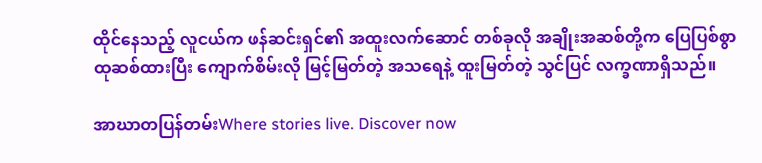ထိုင်နေသည့် လူငယ်က ဖန်ဆင်းရှင်၏ အထူးလက်ဆောင် တစ်ခုလို အချိုးအဆစ်တို့က ပြေပြစ်စွာ ထုဆစ်ထားပြီး ကျောက်စိမ်းလို မြင့်မြတ်တဲ့ အသရေနဲ့ ထူးမြတ်တဲ့ သွင်ပြင် လက္ခဏာရှိသည်။

အာဃာတပြန်တမ်းWhere stories live. Discover now